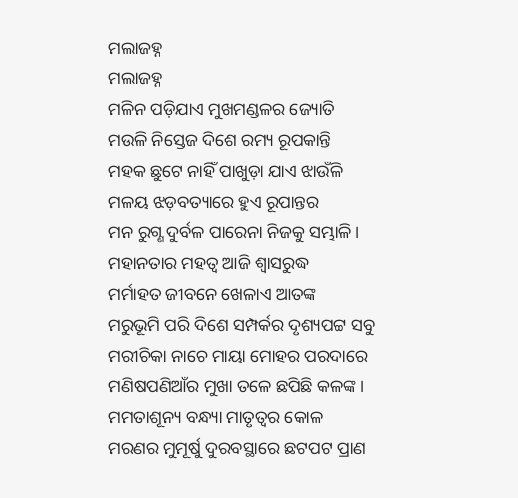ମଲାଜହ୍ନ
ମଲାଜହ୍ନ
ମଳିନ ପଡ଼ିଯାଏ ମୁଖମଣ୍ଡଳର ଜ୍ୟୋତି
ମଉଳି ନିସ୍ତେଜ ଦିଶେ ରମ୍ୟ ରୂପକାନ୍ତି
ମହକ ଛୁଟେ ନାହିଁ ପାଖୁଡ଼ା ଯାଏ ଝାଉଁଳି
ମଳୟ ଝଡ଼ବତ୍ୟାରେ ହୁଏ ରୂପାନ୍ତର
ମନ ରୁଗ୍ଣ ଦୁର୍ବଳ ପାରେନା ନିଜକୁ ସମ୍ଭାଳି।
ମହାନତାର ମହତ୍ଵ ଆଜି ଶ୍ୱାସରୁଦ୍ଧ
ମର୍ମାହତ ଜୀବନେ ଖେଳାଏ ଆତଙ୍କ
ମରୁଭୂମି ପରି ଦିଶେ ସମ୍ପର୍କର ଦୃଶ୍ୟପଟ୍ଟ ସବୁ
ମରୀଚିକା ନାଚେ ମାୟା ମୋହର ପରଦାରେ
ମଣିଷପଣିଆଁର ମୁଖା ତଳେ ଛପିଛି କଳଙ୍କ।
ମମତାଶୂନ୍ୟ ବନ୍ଧ୍ୟା ମାତୃତ୍ଵର କୋଳ
ମରଣର ମୁମୂର୍ଷୁ ଦୁରବସ୍ଥାରେ ଛଟପଟ ପ୍ରାଣ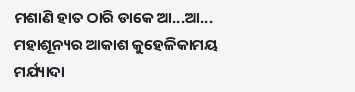ମଶାଣି ହାତ ଠାରି ଡାକେ ଆ...ଆ...
ମହାଶୂନ୍ୟର ଆକାଶ କୁହେଳିକାମୟ
ମର୍ଯ୍ୟାଦା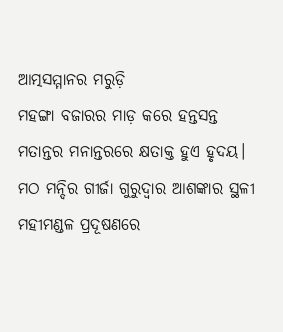ଆତ୍ମସମ୍ମାନର ମରୁଡ଼ି
ମହଙ୍ଗା ବଜାରର ମାଡ଼ କରେ ହନ୍ତସନ୍ତ
ମତାନ୍ତର ମନାନ୍ତରରେ କ୍ଷତାକ୍ତ ହୁଏ ହୃଦୟ।
ମଠ ମନ୍ଦିର ଗୀର୍ଜା ଗୁରୁଦ୍ୱାର ଆଶଙ୍କାର ସ୍ଥଳୀ
ମହୀମଣ୍ଡଳ ପ୍ରଦୂଷଣରେ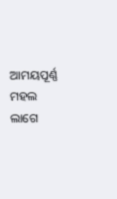ଆମୟପୂର୍ଣ୍ଣ
ମହଲ ଲାଗେ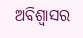ଅବିଶ୍ୱାସର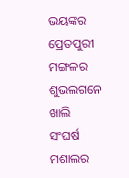ଭୟଙ୍କର ପ୍ରେତପୁରୀ
ମଙ୍ଗଳର ଶୁଭଲଗନେ ଖାଲି ସଂଘର୍ଷ
ମଶାଲର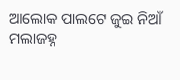ଆଲୋକ ପାଲଟେ ଜୁଇ ନିଆଁ
ମଲାଜହ୍ନ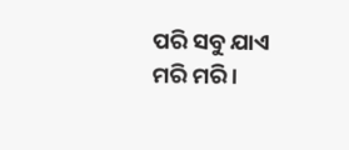ପରି ସବୁ ଯାଏ ମରି ମରି।